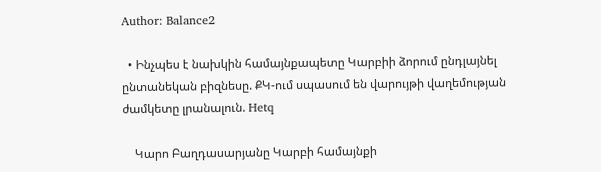Author: Balance2

  • Ինչպես է նախկին համայնքապետը Կարբիի ձորում ընդլայնել ընտանեկան բիզնեսը. ՔԿ-ում սպասում են վարույթի վաղեմության ժամկետը լրանալուն. Hetq

    Կարո Բաղդասարյանը Կարբի համայնքի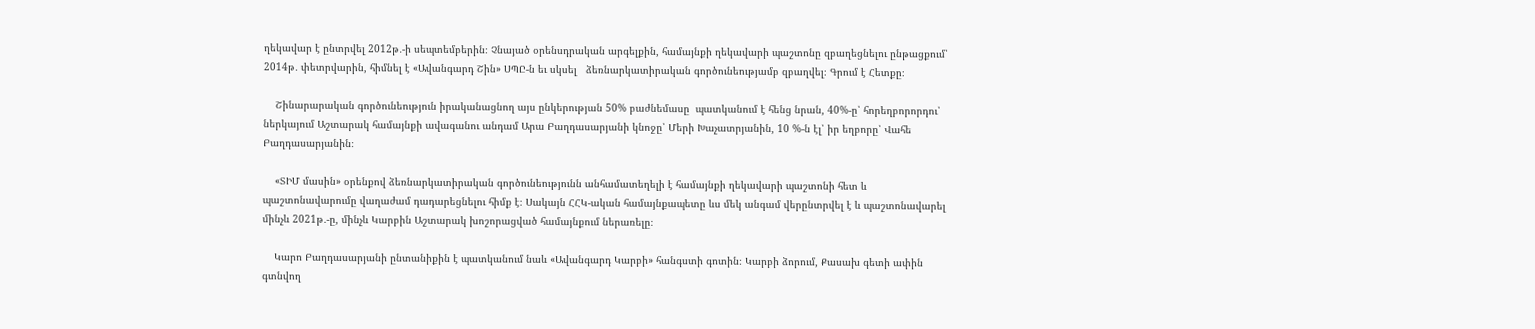ղեկավար է ընտրվել 2012թ․-ի սեպտեմբերին։ Չնայած օրենսդրական արգելքին, համայնքի ղեկավարի պաշտոնը զբաղեցնելու ընթացքում՝ 2014թ․ փետրվարին, հիմնել է «Ավանգարդ Շին» ՍՊԸ-ն եւ սկսել   ձեռնարկատիրական գործունեությամբ զբաղվել։ Գրում է Հետքը։

    Շինարարական գործունեություն իրականացնող այս ընկերության 50% բաժնեմասը  պատկանում է հենց նրան, 40%-ը՝ հորեղբորորդու՝ ներկայում Աշտարակ համայնքի ավագանու անդամ Արա Բաղդասարյանի կնոջը՝ Մերի Խաչատրյանին, 10 %-ն էլ՝ իր եղբորը՝ Վահե Բաղդասարյանին։

    «ՏԻՄ մասին» օրենքով ձեռնարկատիրական գործունեությունն անհամատեղելի է համայնքի ղեկավարի պաշտոնի հետ և պաշտոնավարումը վաղաժամ դադարեցնելու հիմք է։ Սակայն ՀՀԿ-ական համայնքապետը ևս մեկ անգամ վերընտրվել է և պաշտոնավարել մինչև 2021թ․-ը, մինչև Կարբին Աշտարակ խոշորացված համայնքում ներառելը։

    Կարո Բաղդասարյանի ընտանիքին է պատկանում նաև «Ավանգարդ Կարբի» հանգստի գոտին։ Կարբի ձորում, Քասախ գետի ափին գտնվող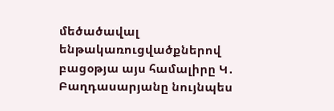մեծածավալ ենթակառուցվածքներով բացօթյա այս համալիրը Կ․ Բաղդասարյանը նույնպես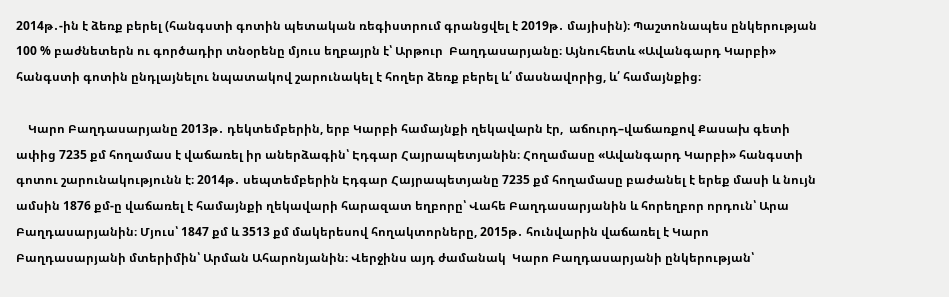2014թ․-ին է ձեռք բերել (հանգստի գոտին պետական ռեգիստրում գրանցվել է 2019թ․ մայիսին)։ Պաշտոնապես ընկերության 100 % բաժնետերն ու գործադիր տնօրենը մյուս եղբայրն է՝ Արթուր  Բաղդասարյանը։ Այնուհետև «Ավանգարդ Կարբի» հանգստի գոտին ընդլայնելու նպատակով շարունակել է հողեր ձեռք բերել և՛ մասնավորից, և՛ համայնքից։

    Կարո Բաղդասարյանը 2013թ․ դեկտեմբերին, երբ Կարբի համայնքի ղեկավարն էր,  աճուրդ–վաճառքով Քասախ գետի ափից 7235 քմ հողամաս է վաճառել իր աներձագին՝ Էդգար Հայրապետյանին։ Հողամասը «Ավանգարդ Կարբի» հանգստի գոտու շարունակությունն է։ 2014թ․ սեպտեմբերին Էդգար Հայրապետյանը 7235 քմ հողամասը բաժանել է երեք մասի և նույն ամսին 1876 քմ-ը վաճառել է համայնքի ղեկավարի հարազատ եղբորը՝ Վահե Բաղդասարյանին և հորեղբոր որդուն՝ Արա Բաղդասարյանին։ Մյուս՝ 1847 քմ և 3513 քմ մակերեսով հողակտորները, 2015թ․ հունվարին վաճառել է Կարո Բաղդասարյանի մտերիմին՝ Արման Ահարոնյանին։ Վերջինս այդ ժամանակ  Կարո Բաղդասարյանի ընկերության՝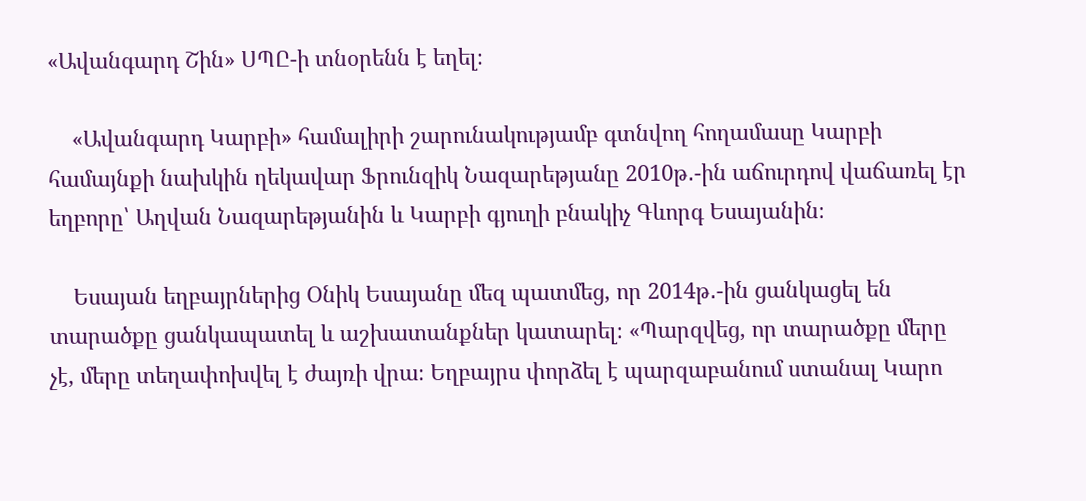«Ավանգարդ Շին» ՍՊԸ-ի տնօրենն է եղել։

    «Ավանգարդ Կարբի» համալիրի շարունակությամբ գտնվող հողամասը Կարբի համայնքի նախկին ղեկավար Ֆրունզիկ Նազարեթյանը 2010թ․-ին աճուրդով վաճառել էր եղբորը՝ Աղվան Նազարեթյանին և Կարբի գյուղի բնակիչ Գևորգ Եսայանին։

    Եսայան եղբայրներից Օնիկ Եսայանը մեզ պատմեց, որ 2014թ․-ին ցանկացել են տարածքը ցանկապատել և աշխատանքներ կատարել։ «Պարզվեց, որ տարածքը մերը չէ, մերը տեղափոխվել է ժայռի վրա։ Եղբայրս փորձել է պարզաբանում ստանալ Կարո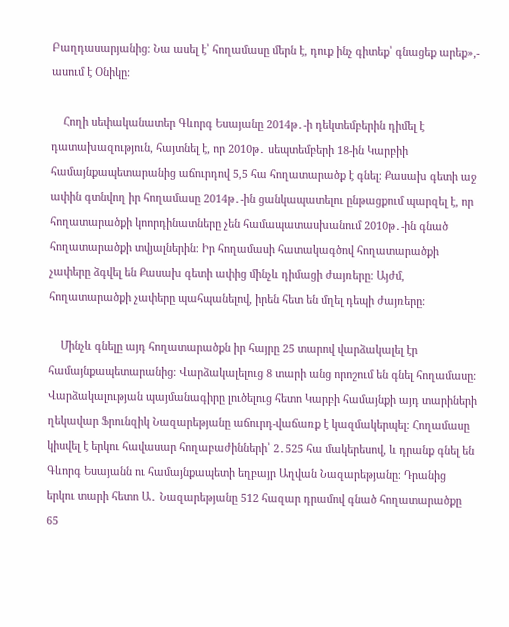Բաղդասարյանից։ Նա ասել է՝ հողամասը մերն է, դուք ինչ գիտեք՝ գնացեք արեք»,- ասում է Օնիկը։

    Հողի սեփականատեր Գևորգ Եսայանը 2014թ․-ի դեկտեմբերին դիմել է դատախազություն, հայտնել է, որ 2010թ․ սեպտեմբերի 18-ին Կարբիի համայնքապետարանից աճուրդով 5,5 հա հողատարածք է գնել։ Քասախ գետի աջ ափին գտնվող իր հողամասը 2014թ․-ին ցանկապատելու ընթացքում պարզել է, որ հողատարածքի կոորդինատները չեն համապատասխանում 2010թ․-ին գնած հողատարածքի տվյալներին։ Իր հողամասի հատակագծով հողատարածքի չափերը ձգվել են Քասախ գետի ափից մինչև դիմացի ժայռերը։ Այժմ, հողատարածքի չափերը պահպանելով, իրեն հետ են մղել դեպի ժայռերը։

    Մինչև գնելը այդ հողատարածքն իր հայրը 25 տարով վարձակալել էր համայնքապետարանից։ Վարձակալելուց 8 տարի անց որոշում են գնել հողամասը։ Վարձակալության պայմանագիրը լուծելուց հետո Կարբի համայնքի այդ տարիների ղեկավար Ֆրունզիկ Նազարեթյանը աճուրդ-վաճառք է կազմակերպել։ Հողամասը կիսվել է երկու հավասար հողաբաժինների՝ 2․525 հա մակերեսով, և դրանք գնել են Գևորգ Եսայանն ու համայնքապետի եղբայր Աղվան Նազարեթյանը։ Դրանից երկու տարի հետո Ա․ Նազարեթյանը 512 հազար դրամով գնած հողատարածքը 65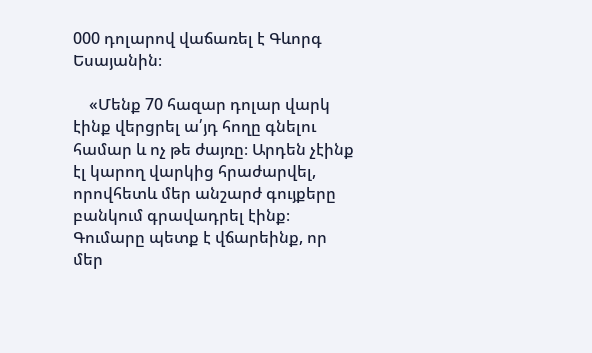000 դոլարով վաճառել է Գևորգ Եսայանին։

    «Մենք 70 հազար դոլար վարկ էինք վերցրել ա՛յդ հողը գնելու համար և ոչ թե ժայռը։ Արդեն չէինք էլ կարող վարկից հրաժարվել, որովհետև մեր անշարժ գույքերը բանկում գրավադրել էինք։ Գումարը պետք է վճարեինք, որ մեր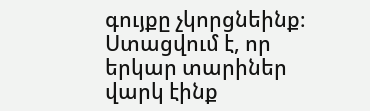գույքը չկորցնեինք։ Ստացվում է, որ երկար տարիներ վարկ էինք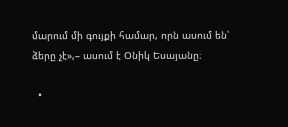մարում մի գույքի համար, որն ասում են՝ ձերը չէ»,– ասում է Օնիկ Եսայանը։

  •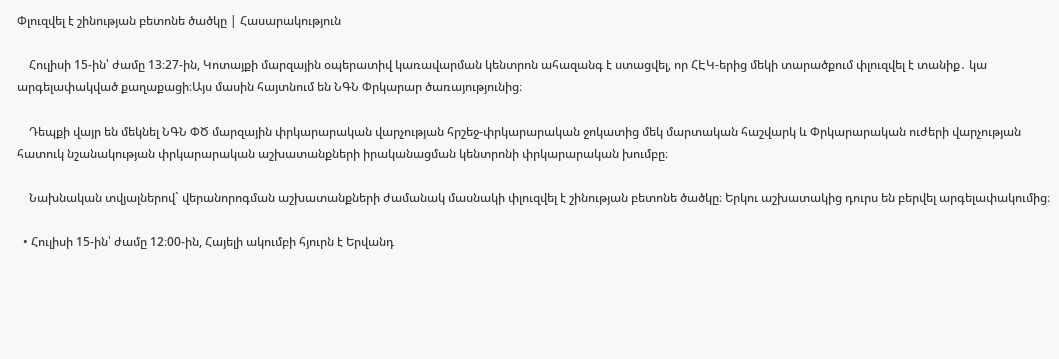Փլուզվել է շինության բետոնե ծածկը | Հասարակություն

    Հուլիսի 15-ին՝ ժամը 13։27-ին, Կոտայքի մարզային օպերատիվ կառավարման կենտրոն ահազանգ է ստացվել, որ ՀԷԿ-երից մեկի տարածքում փլուզվել է տանիք․ կա արգելափակված քաղաքացի։Այս մասին հայտնում են ՆԳՆ Փրկարար ծառայությունից։

    Դեպքի վայր են մեկնել ՆԳՆ ՓԾ մարզային փրկարարական վարչության հրշեջ-փրկարարական ջոկատից մեկ մարտական հաշվարկ և Փրկարարական ուժերի վարչության հատուկ նշանակության փրկարարական աշխատանքների իրականացման կենտրոնի փրկարարական խումբը։

    Նախնական տվյալներով` վերանորոգման աշխատանքների ժամանակ մասնակի փլուզվել է շինության բետոնե ծածկը։ Երկու աշխատակից դուրս են բերվել արգելափակումից։

  • Հուլիսի 15-ին՝ ժամը 12։00-ին, Հայելի ակումբի հյուրն է Երվանդ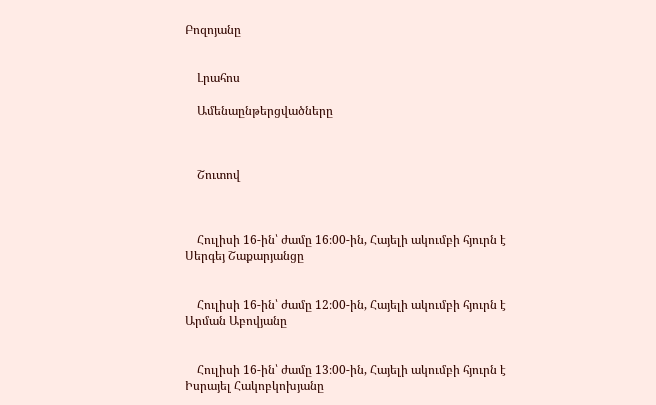Բոզոյանը


    Լրահոս

    Ամենաընթերցվածները



    Շուտով



    Հուլիսի 16-ին՝ ժամը 16։00-ին, Հայելի ակումբի հյուրն է Սերգեյ Շաքարյանցը


    Հուլիսի 16-ին՝ ժամը 12։00-ին, Հայելի ակումբի հյուրն է Արման Աբովյանը


    Հուլիսի 16-ին՝ ժամը 13։00-ին, Հայելի ակումբի հյուրն է Իսրայել Հակոբկոխյանը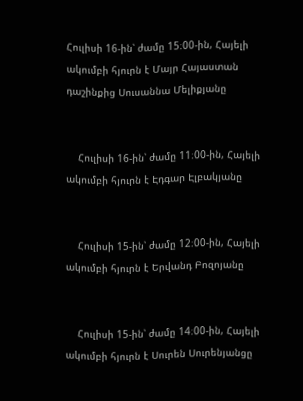Հուլիսի 16-ին՝ ժամը 15։00-ին, Հայելի ակումբի հյուրն է Մայր Հայաստան դաշինքից Սուսաննա Մելիքյանը


    Հուլիսի 16-ին՝ ժամը 11։00-ին, Հայելի ակումբի հյուրն է Էդգար Էլբակյանը


    Հուլիսի 15-ին՝ ժամը 12։00-ին, Հայելի ակումբի հյուրն է Երվանդ Բոզոյանը


    Հուլիսի 15-ին՝ ժամը 14։00-ին, Հայելի ակումբի հյուրն է Սուրեն Սուրենյանցը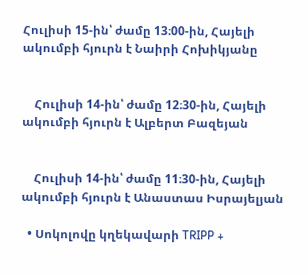Հուլիսի 15-ին՝ ժամը 13։00-ին, Հայելի ակումբի հյուրն է Նաիրի Հոխիկյանը


    Հուլիսի 14-ին՝ ժամը 12։30-ին, Հայելի ակումբի հյուրն է Ալբերտ Բազեյան


    Հուլիսի 14-ին՝ ժամը 11։30-ին, Հայելի ակումբի հյուրն է Անաստաս Իսրայելյան

  • Սոկոլովը կղեկավարի TRIPP +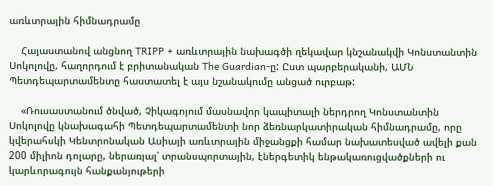առևտրային հիմնադրամը

    Հայաստանով անցնող TRIPP + առևտրային նախագծի ղեկավար կնշանակվի Կոնստանտին Սոկոլովը, հաղորդում է բրիտանական The Guardian-ը: Ըստ պարբերականի, ԱՄՆ Պետդեպարտամենտը հաստատել է այս նշանակումը անցած ուրբաթ:

    «Ռուսաստանում ծնված, Չիկագոյում մասնավոր կապիտալի ներդրող Կոնստանտին Սոկոլովը կնախագահի Պետդեպարտամենտի նոր ձեռնարկատիրական հիմնադրամը, որը կվերահսկի Կենտրոնական Ասիայի առևտրային միջանցքի համար նախատեսված ավելի քան 200 միլիոն դոլարը, ներառյալ՝ տրանսպորտային, էներգետիկ ենթակառուցվածքների ու կարևորագույն հանքանյութերի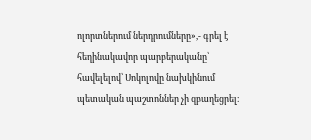ոլորտներում ներդրումները»,- գրել է հեղինակավոր պարբերականը՝ հավելելով՝ Սոկոլովը նախկինում պետական պաշտոններ չի զբաղեցրել։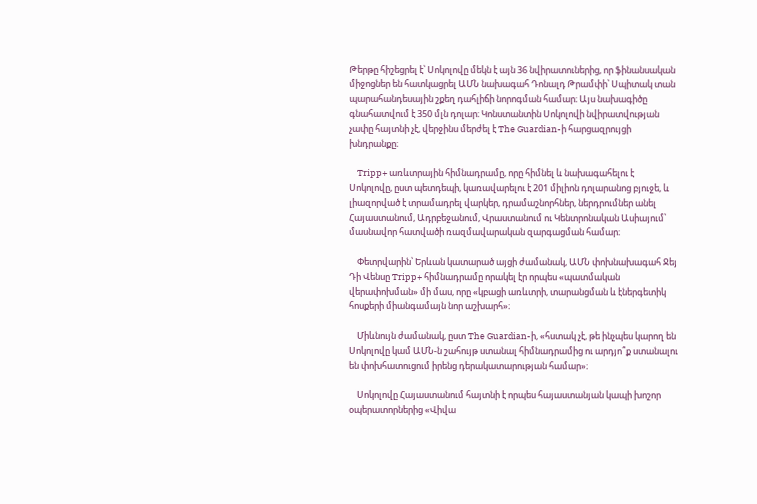Թերթը հիշեցրել է՝ Սոկոլովը մեկն է այն 36 նվիրատուներից, որ ֆինանսական միջոցներ են հատկացրել ԱՄՆ նախագահ Դոնալդ Թրամփի՝ Սպիտակ տան պարահանդեսային շքեղ դահլիճի նորոգման համար։ Այս նախագիծը գնահատվում է 350 մլն դոլար։ Կոնստանտին Սոկոլովի նվիրատվության չափը հայտնի չէ, վերջինս մերժել է The Guardian-ի հարցազրույցի խնդրանքը։

    Tripp+ առևտրային հիմնադրամը, որը հիմնել և նախագահելու է Սոկոլովը, ըստ պետդեպի, կառավարելու է 201 միլիոն դոլարանոց բյուջե, և լիազորված է տրամադրել վարկեր, դրամաշնորհներ, ներդրումներ անել Հայաստանում, Ադրբեջանում, Վրաստանում ու Կենտրոնական Ասիայում՝ մասնավոր հատվածի ռազմավարական զարգացման համար։

    Փետրվարին՝ Երևան կատարած այցի ժամանակ, ԱՄՆ փոխնախագահ Ջեյ Դի Վենսը Tripp+ հիմնադրամը որակել էր որպես «պատմական վերափոխման» մի մաս, որը «կբացի առևտրի, տարանցման և էներգետիկ հոսքերի միանգամայն նոր աշխարհ»։

    Միևնույն ժամանակ, ըստ The Guardian-ի, «հստակ չէ, թե ինչպես կարող են Սոկոլովը կամ ԱՄՆ-ն շահույթ ստանալ հիմնադրամից ու արդյո՞ք ստանալու են փոխհատուցում իրենց դերակատարության համար»։

    Սոկոլովը Հայաստանում հայտնի է որպես հայաստանյան կապի խոշոր օպերատորներից «Վիվա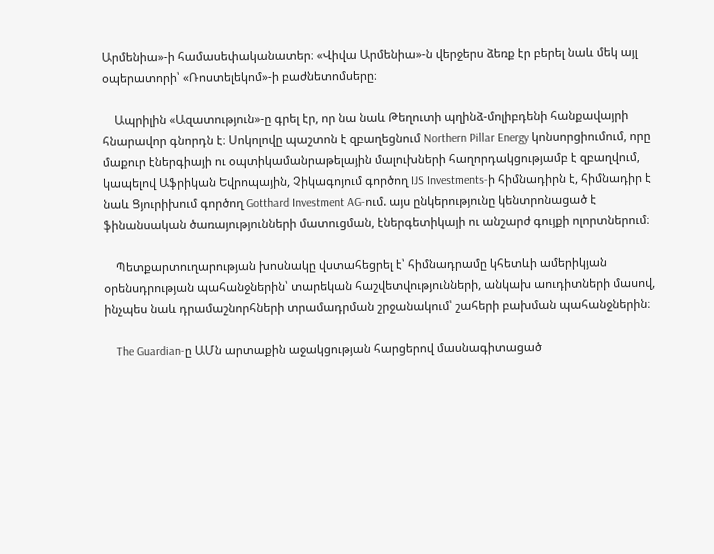Արմենիա»-ի համասեփականատեր։ «Վիվա Արմենիա»-ն վերջերս ձեռք էր բերել նաև մեկ այլ օպերատորի՝ «Ռոստելեկոմ»-ի բաժնետոմսերը։

    Ապրիլին «Ազատություն»-ը գրել էր, որ նա նաև Թեղուտի պղինձ-մոլիբդենի հանքավայրի հնարավոր գնորդն է։ Սոկոլովը պաշտոն է զբաղեցնում Northern Pillar Energy կոնսորցիումում, որը մաքուր էներգիայի ու օպտիկամանրաթելային մալուխների հաղորդակցությամբ է զբաղվում, կապելով Աֆրիկան Եվրոպային, Չիկագոյում գործող IJS Investments-ի հիմնադիրն է, հիմնադիր է նաև Ցյուրիխում գործող Gotthard Investment AG-ում. այս ընկերությունը կենտրոնացած է ֆինանսական ծառայությունների մատուցման, էներգետիկայի ու անշարժ գույքի ոլորտներում։

    Պետքարտուղարության խոսնակը վստահեցրել է՝ հիմնադրամը կհետևի ամերիկյան օրենսդրության պահանջներին՝ տարեկան հաշվետվությունների, անկախ աուդիտների մասով, ինչպես նաև դրամաշնորհների տրամադրման շրջանակում՝ շահերի բախման պահանջներին։

    The Guardian-ը ԱՄն արտաքին աջակցության հարցերով մասնագիտացած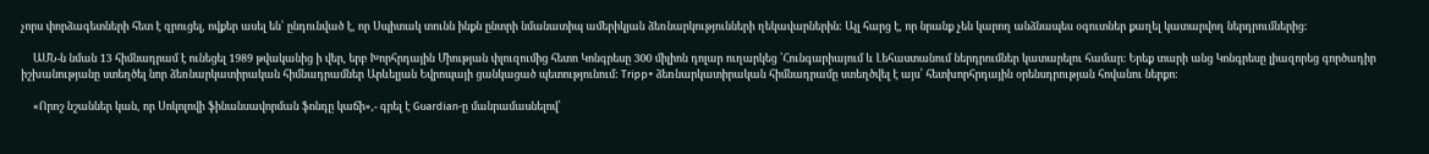չորս փորձագետների հետ է զրուցել, ովքեր ասել են՝ ընդունված է, որ Սպիտակ տունն ինքն ընտրի նմանատիպ ամերիկյան ձեռնարկությունների ղեկավարներին։ Այլ հարց է, որ նրանք չեն կարող անձնապես օգուտներ քաղել կատարվող ներդրումներից:

    ԱՄՆ-ն նման 13 հիմնադրամ է ունեցել 1989 թվականից ի վեր, երբ Խորհրդային Միության փլուզումից հետո Կոնգրեսը 300 միլիոն դոլար ուղարկեց ՝Հունգարիայում և Լեհաստանում ներդրումներ կատարելու համար: Երեք տարի անց Կոնգրեսը լիազորեց գործադիր իշխանությանը ստեղծել նոր ձեռնարկատիրական հիմնադրամներ Արևելյան Եվրոպայի ցանկացած պետությունում: Tripp+ ձեռնարկատիրական հիմնադրամը ստեղծվել է այս՝ հետխորհրդային օրենսդրության հովանու ներքո։

    «Որոշ նշաններ կան, որ Սոկոլովի ֆինանսավորման ֆոնդը կաճի»,- գրել է Guardian-ը մանրամասնելով՝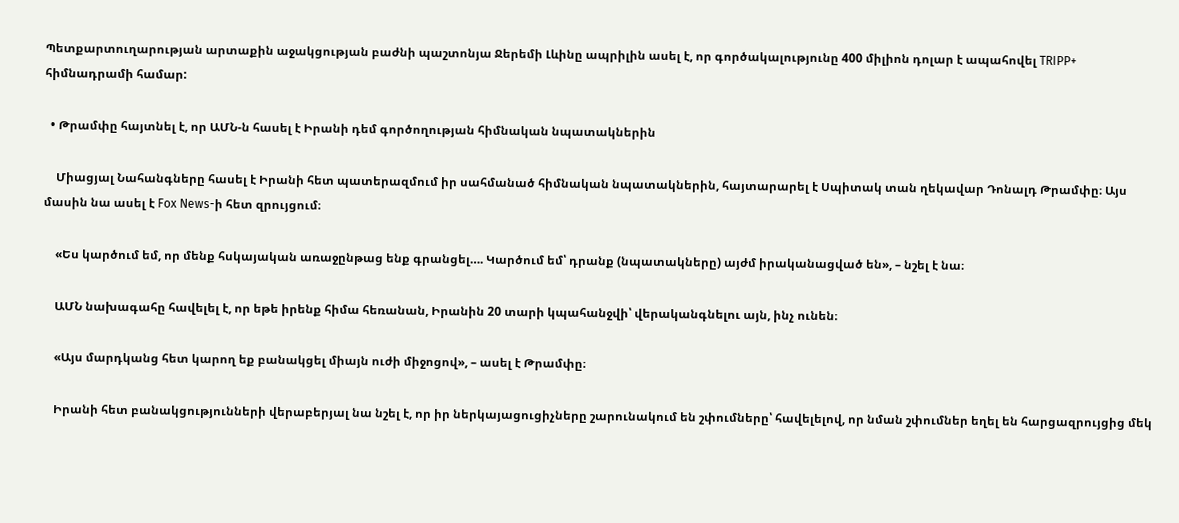Պետքարտուղարության արտաքին աջակցության բաժնի պաշտոնյա Ջերեմի Լևինը ապրիլին ասել է, որ գործակալությունը 400 միլիոն դոլար է ապահովել TRIPP+ հիմնադրամի համար:

  • Թրամփը հայտնել է, որ ԱՄՆ-ն հասել է Իրանի դեմ գործողության հիմնական նպատակներին

    Միացյալ Նահանգները հասել է Իրանի հետ պատերազմում իր սահմանած հիմնական նպատակներին, հայտարարել է Սպիտակ տան ղեկավար Դոնալդ Թրամփը։ Այս մասին նա ասել է Fox News-ի հետ զրույցում։

    «Ես կարծում եմ, որ մենք հսկայական առաջընթաց ենք գրանցել…. Կարծում եմ՝ դրանք (նպատակները) այժմ իրականացված են», – նշել է նա։

    ԱՄՆ նախագահը հավելել է, որ եթե իրենք հիմա հեռանան, Իրանին 20 տարի կպահանջվի՝ վերականգնելու այն, ինչ ունեն։

    «Այս մարդկանց հետ կարող եք բանակցել միայն ուժի միջոցով», – ասել է Թրամփը։

    Իրանի հետ բանակցությունների վերաբերյալ նա նշել է, որ իր ներկայացուցիչները շարունակում են շփումները՝ հավելելով, որ նման շփումներ եղել են հարցազրույցից մեկ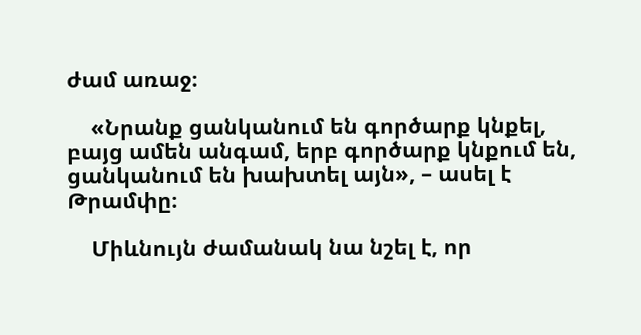ժամ առաջ։

    «Նրանք ցանկանում են գործարք կնքել, բայց ամեն անգամ, երբ գործարք կնքում են, ցանկանում են խախտել այն», – ասել է Թրամփը։

    Միևնույն ժամանակ նա նշել է, որ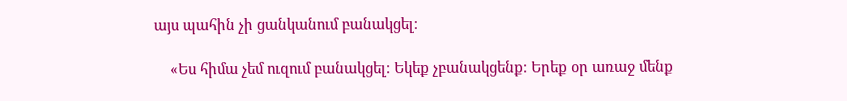այս պահին չի ցանկանում բանակցել։

    «Ես հիմա չեմ ուզում բանակցել։ Եկեք չբանակցենք։ Երեք օր առաջ մենք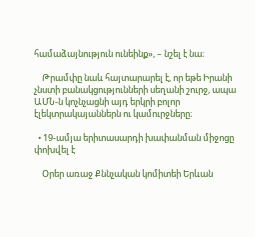համաձայնություն ունեինք», – նշել է նա։

    Թրամփը նաև հայտարարել է, որ եթե Իրանի չնստի բանակցությունների սեղանի շուրջ, ապա ԱՄՆ-ն կոչնչացնի այդ երկրի բոլոր էլեկտրակայաններն ու կամուրջները։

  • 19-ամյա երիտասարդի խափանման միջոցը փոխվել է

    Օրեր առաջ Քննչական կոմիտեի Երևան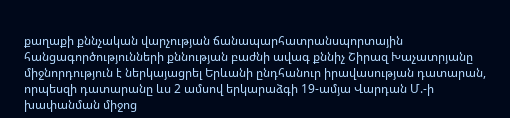քաղաքի քննչական վարչության ճանապարհատրանսպորտային հանցագործությունների քննության բաժնի ավագ քննիչ Շիրազ Խաչատրյանը միջնորդություն է ներկայացրել Երևանի ընդհանուր իրավասության դատարան, որպեսզի դատարանը ևս 2 ամսով երկարաձգի 19-ամյա Վարդան Մ.-ի խափանման միջոց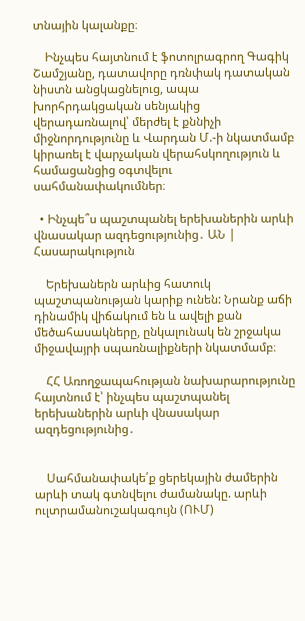տնային կալանքը։

    Ինչպես հայտնում է ֆոտոլրագրող Գագիկ Շամշյանը, դատավորը դռնփակ դատական նիստն անցկացնելուց, ապա խորհրդակցական սենյակից վերադառնալով՝ մերժել է քննիչի միջնորդությունը և Վարդան Մ.-ի նկատմամբ կիրառել է վարչական վերահսկողություն և համացանցից օգտվելու սահմանափակումներ։

  • Ինչպե՞ս պաշտպանել երեխաներին արևի վնասակար ազդեցությունից․ ԱՆ | Հասարակություն

    Երեխաներն արևից հատուկ պաշտպանության կարիք ունեն: Նրանք աճի դինամիկ վիճակում են և ավելի քան մեծահասակները, ընկալունակ են շրջակա միջավայրի սպառնալիքների նկատմամբ։

    ՀՀ Առողջապահության նախարարությունը հայտնում է՝ ինչպես պաշտպանել երեխաներին արևի վնասակար ազդեցությունից․


    Սահմանափակե՛ք ցերեկային ժամերին արևի տակ գտնվելու ժամանակը. արևի ուլտրամանուշակագույն (ՈՒՄ)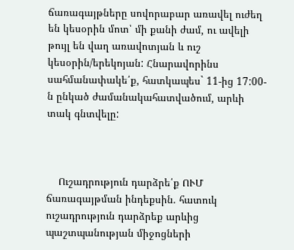ճառագայթները սովորաբար առավել ուժեղ են կեսօրին մոտ՝ մի քանի ժամ, ու ավելի թույլ են վաղ առավոտյան և ուշ կեսօրին/երեկոյան: Հնարավորինս սահմանափակե՛ք, հատկապես` 11-ից 17:00-ն ընկած ժամանակահատվածում, արևի տակ գնտվելը:



    Ուշադրություն դարձրե՛ք ՈՒՄ ճառագայթման ինդեքսին. հատուկ ուշադրություն դարձրեք արևից պաշտպանության միջոցների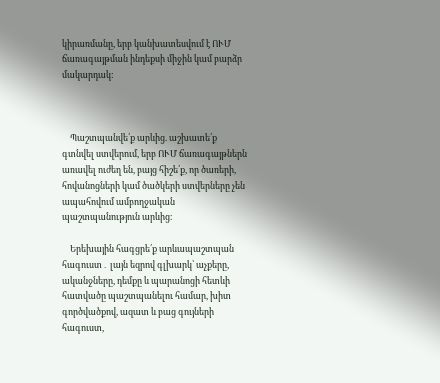կիրառմանը, երբ կանխատեսվում է ՈՒՄ ճառագայթման ինդեքսի միջին կամ բարձր մակարդակ:



    Պաշտպանվե՛ք արևից. աշխատե՛ք գտնվել ստվերում, երբ ՈՒՄ ճառագայթներն առավել ուժեղ են, բայց հիշե՛ք, որ ծառերի, հովանոցների կամ ծածկերի ստվերները չեն ապահովում ամբողջական պաշտպանություն արևից։

    Երեխային հագցրե՛ք արևապաշտպան հագուստ․ լայն եզրով գլխարկ՝ աչքերը, ականջները, դեմքը և պարանոցի հետևի հատվածը պաշտպանելու համար, խիտ գործվածքով, ազատ և բաց գույների հագուստ,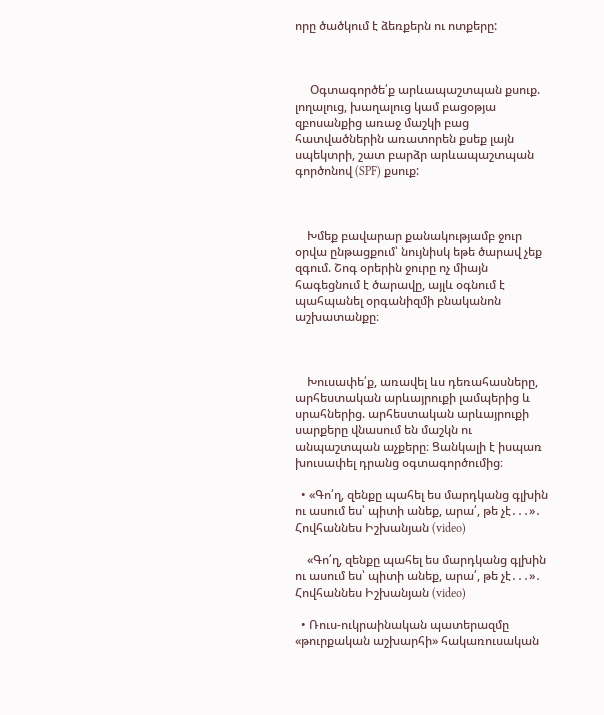որը ծածկում է ձեռքերն ու ոտքերը:



     Օգտագործե՛ք արևապաշտպան քսուք. լողալուց, խաղալուց կամ բացօթյա զբոսանքից առաջ մաշկի բաց հատվածներին առատորեն քսեք լայն սպեկտրի, շատ բարձր արևապաշտպան գործոնով (SPF) քսուք:



    Խմեք բավարար քանակությամբ ջուր օրվա ընթացքում՝ նույնիսկ եթե ծարավ չեք զգում. Շոգ օրերին ջուրը ոչ միայն հագեցնում է ծարավը, այլև օգնում է պահպանել օրգանիզմի բնականոն աշխատանքը։



    Խուսափե՛ք, առավել ևս դեռահասները, արհեստական արևայրուքի լամպերից և սրահներից. արհեստական արևայրուքի սարքերը վնասում են մաշկն ու անպաշտպան աչքերը։ Ցանկալի է իսպառ խուսափել դրանց օգտագործումից։

  • «Գո՛ղ, զենքը պահել ես մարդկանց գլխին ու ասում ես՝ պիտի անեք, արա՛, թե չէ․․․»․ Հովհաննես Իշխանյան (video)

    «Գո՛ղ, զենքը պահել ես մարդկանց գլխին ու ասում ես՝ պիտի անեք, արա՛, թե չէ․․․»․ Հովհաննես Իշխանյան (video)

  • Ռուս-ուկրաինական պատերազմը «թուրքական աշխարհի» հակառուսական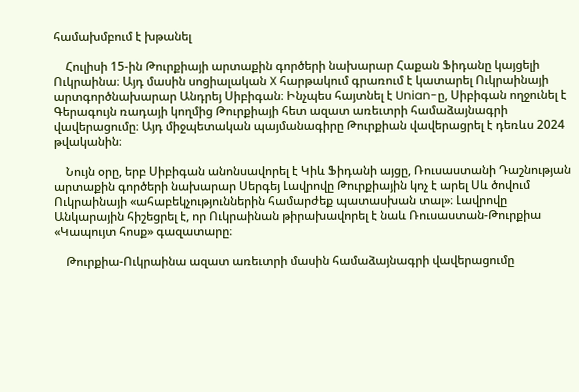համախմբում է խթանել

    Հուլիսի 15-ին Թուրքիայի արտաքին գործերի նախարար Հաքան Ֆիդանը կայցելի Ուկրաինա։ Այդ մասին սոցիալական X հարթակում գրառում է կատարել Ուկրաինայի արտգործնախարար Անդրեյ Սիբիգան։ Ինչպես հայտնել է Unian-ը, Սիբիգան ողջունել է Գերագույն ռադայի կողմից Թուրքիայի հետ ազատ առեւտրի համաձայնագրի վավերացումը։ Այդ միջպետական պայմանագիրը Թուրքիան վավերացրել է դեռևս 2024 թվականին։

    Նույն օրը, երբ Սիբիգան անոնսավորել է Կիև Ֆիդանի այցը, Ռուսաստանի Դաշնության արտաքին գործերի նախարար Սերգեյ Լավրովը Թուրքիային կոչ է արել Սև ծովում Ուկրաինայի «ահաբեկչություններին համարժեք պատասխան տալ»։ Լավրովը Անկարային հիշեցրել է, որ Ուկրաինան թիրախավորել է նաև Ռուսաստան-Թուրքիա «Կապույտ հոսք» գազատարը։

    Թուրքիա-Ուկրաինա ազատ առեւտրի մասին համաձայնագրի վավերացումը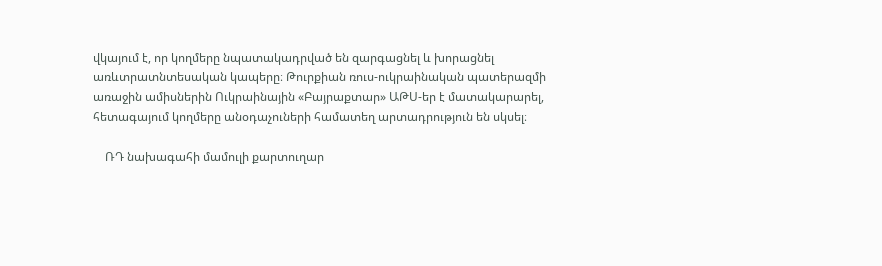վկայում է, որ կողմերը նպատակադրված են զարգացնել և խորացնել առևտրատնտեսական կապերը։ Թուրքիան ռուս-ուկրաինական պատերազմի առաջին ամիսներին Ուկրաինային «Բայրաքտար» ԱԹՍ-եր է մատակարարել, հետագայում կողմերը անօդաչուների համատեղ արտադրություն են սկսել։

    ՌԴ նախագահի մամուլի քարտուղար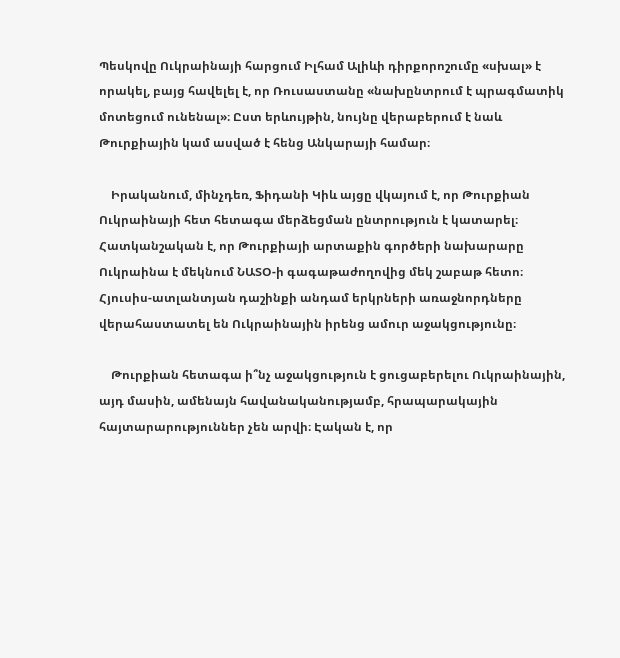Պեսկովը Ուկրաինայի հարցում Իլհամ Ալիևի դիրքորոշումը «սխալ» է որակել, բայց հավելել է, որ Ռուսաստանը «նախընտրում է պրագմատիկ մոտեցում ունենալ»։ Ըստ երևույթին, նույնը վերաբերում է նաև Թուրքիային կամ ասված է հենց Անկարայի համար։

    Իրականում, մինչդեռ, Ֆիդանի Կիև այցը վկայում է, որ Թուրքիան Ուկրաինայի հետ հետագա մերձեցման ընտրություն է կատարել։ Հատկանշական է, որ Թուրքիայի արտաքին գործերի նախարարը Ուկրաինա է մեկնում ՆԱՏՕ-ի գագաթաժողովից մեկ շաբաթ հետո։ Հյուսիս-ատլանտյան դաշինքի անդամ երկրների առաջնորդները վերահաստատել են Ուկրաինային իրենց ամուր աջակցությունը։

    Թուրքիան հետագա ի՞նչ աջակցություն է ցուցաբերելու Ուկրաինային, այդ մասին, ամենայն հավանականությամբ, հրապարակային հայտարարություններ չեն արվի։ Էական է, որ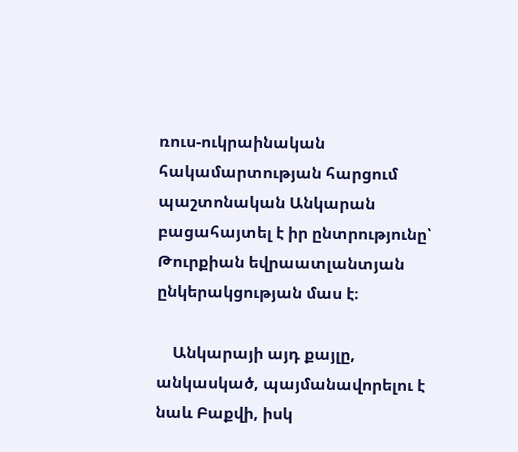ռուս-ուկրաինական հակամարտության հարցում պաշտոնական Անկարան բացահայտել է իր ընտրությունը՝ Թուրքիան եվրաատլանտյան ընկերակցության մաս է։

    Անկարայի այդ քայլը, անկասկած, պայմանավորելու է նաև Բաքվի, իսկ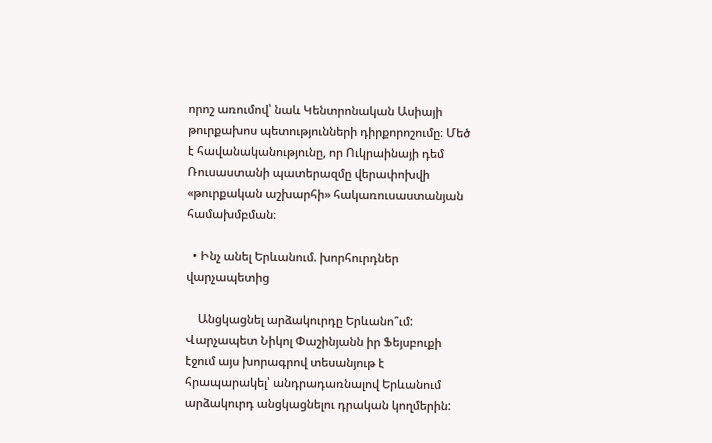որոշ առումով՝ նաև Կենտրոնական Ասիայի թուրքախոս պետությունների դիրքորոշումը։ Մեծ է հավանականությունը, որ Ուկրաինայի դեմ Ռուսաստանի պատերազմը վերափոխվի «թուրքական աշխարհի» հակառուսաստանյան համախմբման։

  • Ինչ անել Երևանում. խորհուրդներ վարչապետից

    Անցկացնել արձակուրդը Երևանո՞ւմ: Վարչապետ Նիկոլ Փաշինյանն իր Ֆեյսբուքի էջում այս խորագրով տեսանյութ է հրապարակել՝ անդրադառնալով Երևանում արձակուրդ անցկացնելու դրական կողմերին: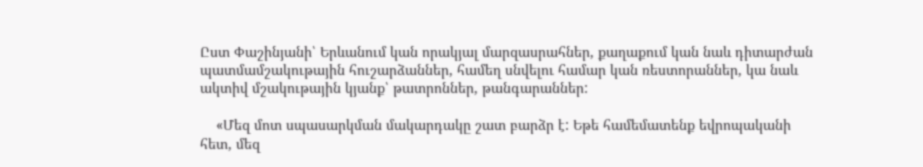Ըստ Փաշինյանի՝ Երևանում կան որակյալ մարզասրահներ, քաղաքում կան նաև դիտարժան պատմամշակութային հուշարձաններ, համեղ սնվելու համար կան ռեստորաններ, կա նաև ակտիվ մշակութային կյանք՝ թատրոններ, թանգարաններ:

    «Մեզ մոտ սպասարկման մակարդակը շատ բարձր է: Եթե համեմատենք եվրոպականի հետ, մեզ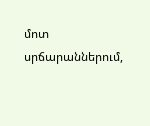մոտ սրճարաններում,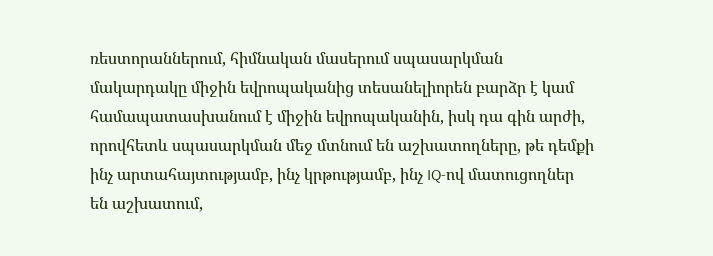ռեստորաններում, հիմնական մասերում սպասարկման մակարդակը միջին եվրոպականից տեսանելիորեն բարձր է կամ համապատասխանում է միջին եվրոպականին, իսկ դա գին արժի, որովհետև սպասարկման մեջ մտնում են աշխատողները, թե դեմքի ինչ արտահայտությամբ, ինչ կրթությամբ, ինչ IQ-ով մատուցողներ են աշխատում,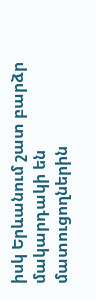իսկ Երևանում շատ բարձր մակարդակի են մատուցողներին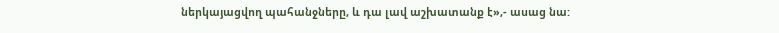ներկայացվող պահանջները, և դա լավ աշխատանք է»,- ասաց նա: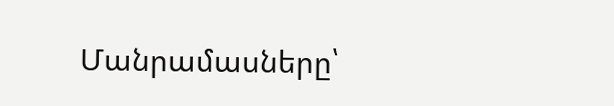Մանրամասները՝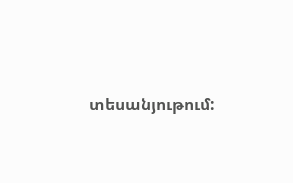տեսանյութում: